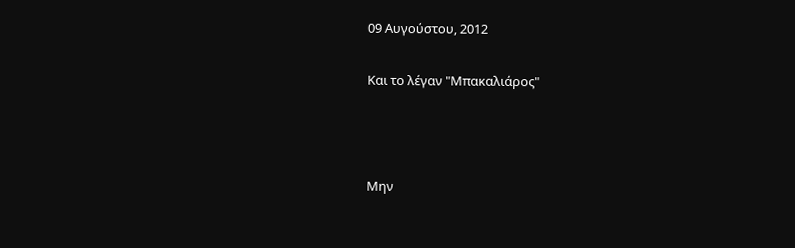09 Αυγούστου, 2012

Και το λέγαν "Μπακαλιάρος"



Μην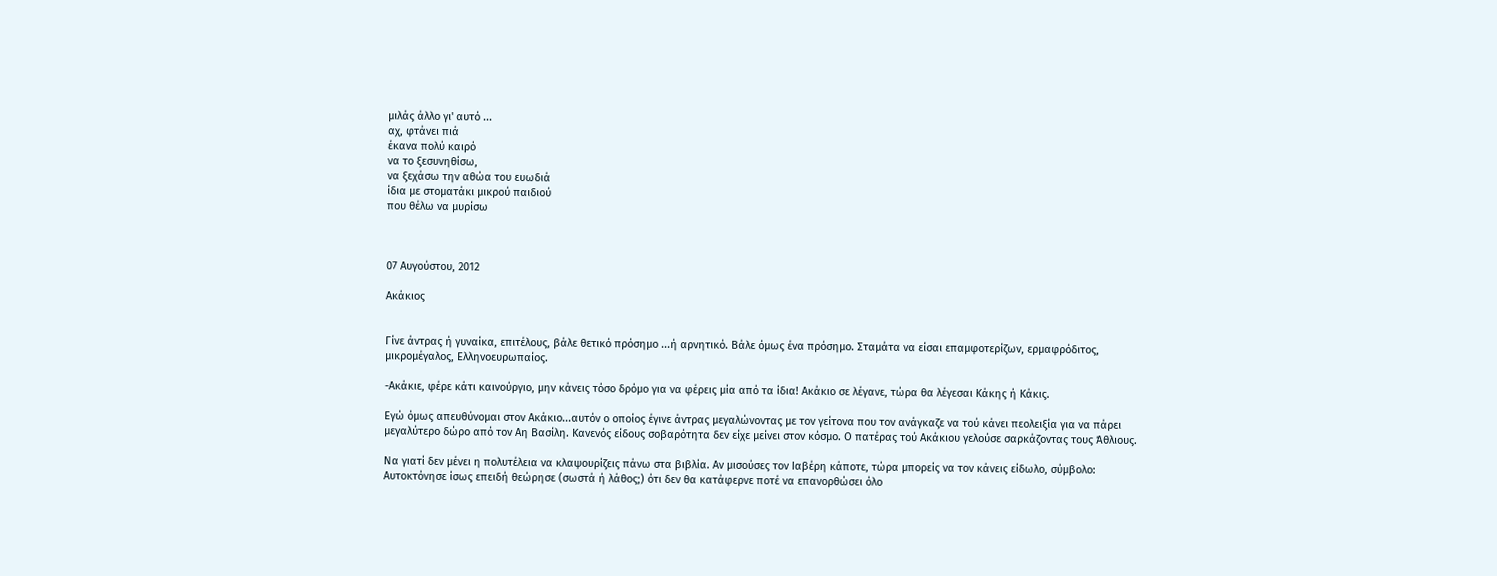μιλάς άλλο γι' αυτό ...
αχ, φτάνει πιά
έκανα πολύ καιρό
να το ξεσυνηθίσω,
να ξεχάσω την αθώα του ευωδιά
ίδια με στοματάκι μικρού παιδιού
που θέλω να μυρίσω



07 Αυγούστου, 2012

Ακάκιος


Γίνε άντρας ή γυναίκα, επιτέλους, βάλε θετικό πρόσημο ...ή αρνητικό. Βάλε όμως ένα πρόσημο. Σταμάτα να είσαι επαμφοτερίζων, ερμαφρόδιτος, μικρομέγαλος, Ελληνοευρωπαίος.

-Ακάκιε, φέρε κάτι καινούργιο, μην κάνεις τόσο δρόμο για να φέρεις μία από τα ίδια! Ακάκιο σε λέγανε, τώρα θα λέγεσαι Κάκης ή Κάκις.

Εγώ όμως απευθύνομαι στον Ακάκιο...αυτόν ο οποίος έγινε άντρας μεγαλώνοντας με τον γείτονα που τον ανάγκαζε να τού κάνει πεολειξία για να πάρει μεγαλύτερο δώρο από τον Αη Βασίλη. Κανενός είδους σοβαρότητα δεν είχε μείνει στον κόσμο. Ο πατέρας τού Ακάκιου γελούσε σαρκάζοντας τους Άθλιους.

Να γιατί δεν μένει η πολυτέλεια να κλαψουρίζεις πάνω στα βιβλία. Αν μισούσες τον Ιαβέρη κάποτε, τώρα μπορείς να τον κάνεις είδωλο, σύμβολο: Αυτοκτόνησε ίσως επειδή θεώρησε (σωστά ή λάθος;) ότι δεν θα κατάφερνε ποτέ να επανορθώσει όλο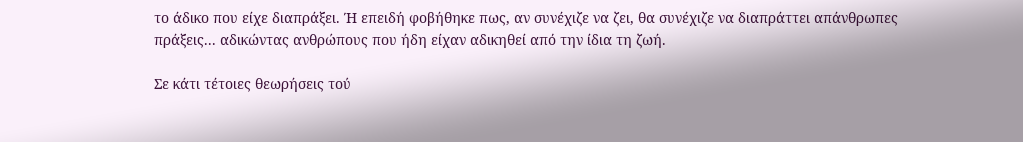το άδικο που είχε διαπράξει. Ή επειδή φοβήθηκε πως, αν συνέχιζε να ζει, θα συνέχιζε να διαπράττει απάνθρωπες πράξεις... αδικώντας ανθρώπους που ήδη είχαν αδικηθεί από την ίδια τη ζωή.

Σε κάτι τέτοιες θεωρήσεις τού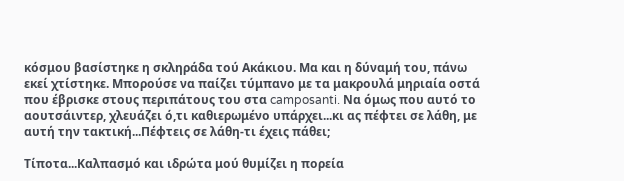κόσμου βασίστηκε η σκληράδα τού Ακάκιου. Μα και η δύναμή του, πάνω εκεί χτίστηκε. Μπορούσε να παίζει τύμπανο με τα μακρουλά μηριαία οστά που έβρισκε στους περιπάτους του στα camposanti. Να όμως που αυτό το αουτσάιντερ, χλευάζει ό,τι καθιερωμένο υπάρχει...κι ας πέφτει σε λάθη, με αυτή την τακτική...Πέφτεις σε λάθη-τι έχεις πάθει;

Τίποτα...Καλπασμό και ιδρώτα μού θυμίζει η πορεία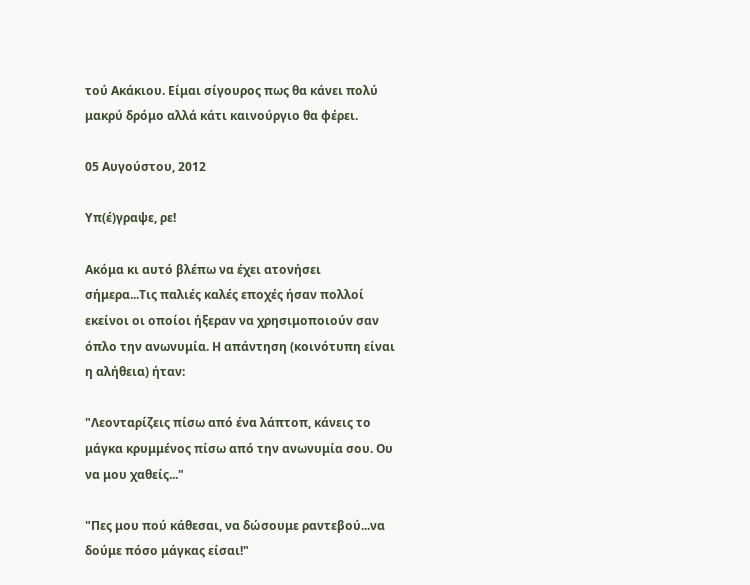τού Ακάκιου. Είμαι σίγουρος πως θα κάνει πολύ μακρύ δρόμο αλλά κάτι καινούργιο θα φέρει.

05 Αυγούστου, 2012

Υπ(έ)γραψε, ρε!

Ακόμα κι αυτό βλέπω να έχει ατονήσει σήμερα...Τις παλιές καλές εποχές ήσαν πολλοί εκείνοι οι οποίοι ήξεραν να χρησιμοποιούν σαν όπλο την ανωνυμία. Η απάντηση (κοινότυπη είναι η αλήθεια) ήταν:

"Λεονταρίζεις πίσω από ένα λάπτοπ, κάνεις το μάγκα κρυμμένος πίσω από την ανωνυμία σου. Ου να μου χαθείς..."

"Πες μου πού κάθεσαι, να δώσουμε ραντεβού...να δούμε πόσο μάγκας είσαι!"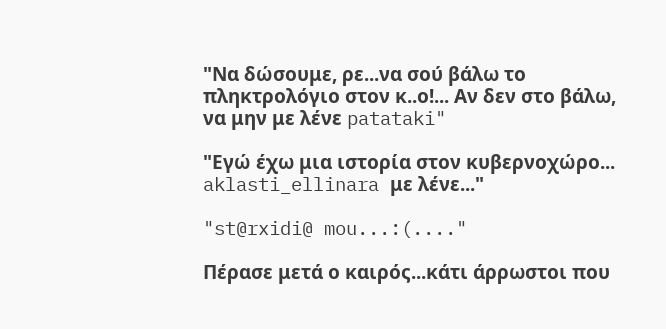"Να δώσουμε, ρε...να σού βάλω το πληκτρολόγιο στον κ..ο!... Αν δεν στο βάλω, να μην με λένε patataki"

"Εγώ έχω μια ιστορία στον κυβερνοχώρο... aklasti_ellinara με λένε..."

"st@rxidi@ mou...:(...."

Πέρασε μετά ο καιρός...κάτι άρρωστοι που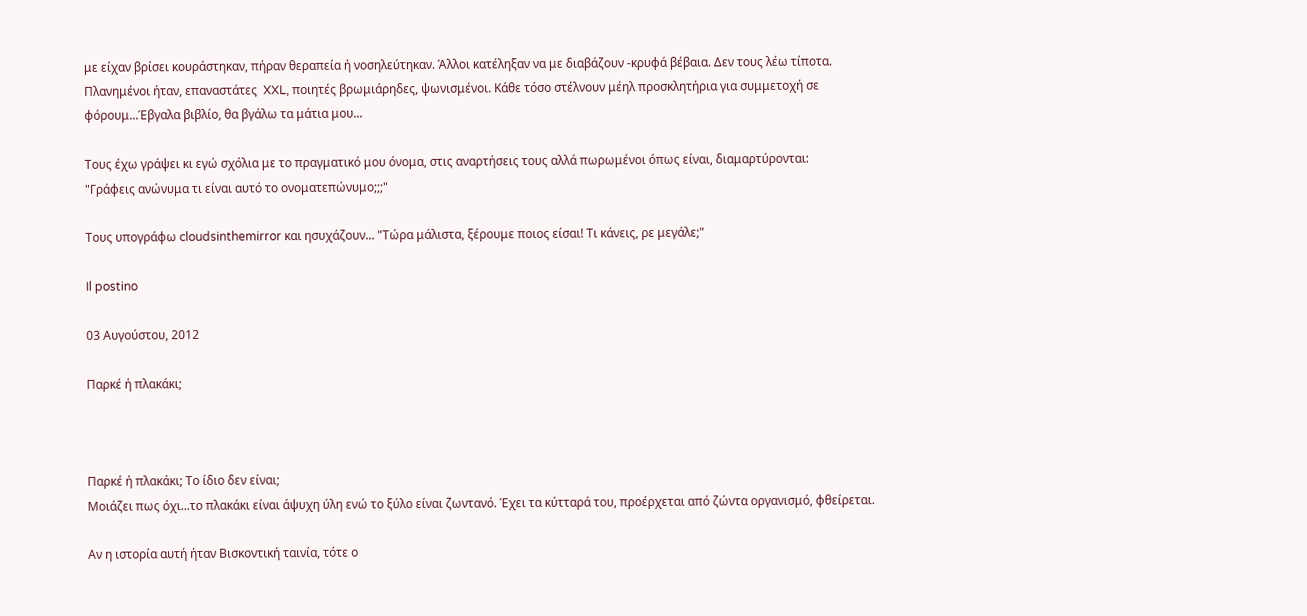με είχαν βρίσει κουράστηκαν, πήραν θεραπεία ή νοσηλεύτηκαν. Άλλοι κατέληξαν να με διαβάζουν -κρυφά βέβαια. Δεν τους λέω τίποτα. Πλανημένοι ήταν, επαναστάτες  XXL, ποιητές βρωμιάρηδες, ψωνισμένοι. Κάθε τόσο στέλνουν μέηλ προσκλητήρια για συμμετοχή σε φόρουμ...Έβγαλα βιβλίο, θα βγάλω τα μάτια μου...

Τους έχω γράψει κι εγώ σχόλια με το πραγματικό μου όνομα, στις αναρτήσεις τους αλλά πωρωμένοι όπως είναι, διαμαρτύρονται:
"Γράφεις ανώνυμα τι είναι αυτό το ονοματεπώνυμο;;;"

Τους υπογράφω cloudsinthemirror και ησυχάζουν... "Τώρα μάλιστα, ξέρουμε ποιος είσαι! Τι κάνεις, ρε μεγάλε;"

Il postino

03 Αυγούστου, 2012

Παρκέ ή πλακάκι;



Παρκέ ή πλακάκι; Το ίδιο δεν είναι;
Μοιάζει πως όχι...το πλακάκι είναι άψυχη ύλη ενώ το ξύλο είναι ζωντανό. Έχει τα κύτταρά του, προέρχεται από ζώντα οργανισμό, φθείρεται.

Αν η ιστορία αυτή ήταν Βισκοντική ταινία, τότε ο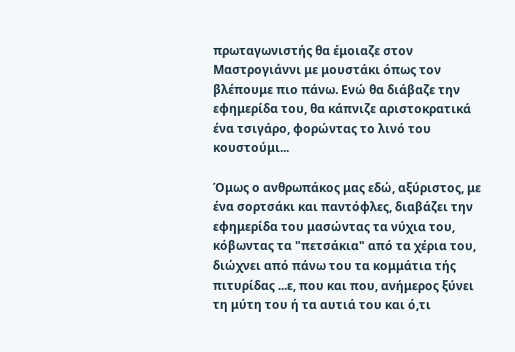πρωταγωνιστής θα έμοιαζε στον Μαστρογιάννι με μουστάκι όπως τον βλέπουμε πιο πάνω. Ενώ θα διάβαζε την εφημερίδα του, θα κάπνιζε αριστοκρατικά ένα τσιγάρο, φορώντας το λινό του κουστούμι...

Όμως ο ανθρωπάκος μας εδώ, αξύριστος, με ένα σορτσάκι και παντόφλες, διαβάζει την εφημερίδα του μασώντας τα νύχια του, κόβωντας τα "πετσάκια" από τα χέρια του, διώχνει από πάνω του τα κομμάτια τής πιτυρίδας ...ε, που και που, ανήμερος ξύνει τη μύτη του ή τα αυτιά του και ό,τι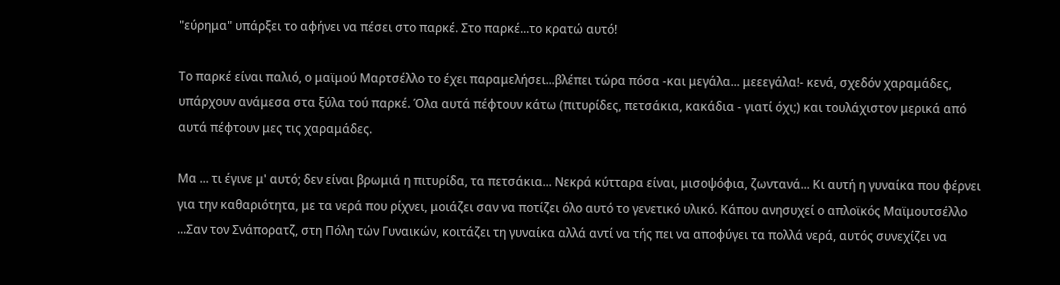"εύρημα" υπάρξει το αφήνει να πέσει στο παρκέ. Στο παρκέ...το κρατώ αυτό!

Το παρκέ είναι παλιό, ο μαϊμού Μαρτσέλλο το έχει παραμελήσει...βλέπει τώρα πόσα -και μεγάλα... μεεεγάλα!- κενά, σχεδόν χαραμάδες, υπάρχουν ανάμεσα στα ξύλα τού παρκέ. Όλα αυτά πέφτουν κάτω (πιτυρίδες, πετσάκια, κακάδια - γιατί όχι;) και τουλάχιστον μερικά από αυτά πέφτουν μες τις χαραμάδες.

Μα ... τι έγινε μ' αυτό; δεν είναι βρωμιά η πιτυρίδα, τα πετσάκια... Νεκρά κύτταρα είναι, μισοψόφια, ζωντανά... Κι αυτή η γυναίκα που φέρνει για την καθαριότητα, με τα νερά που ρίχνει, μοιάζει σαν να ποτίζει όλο αυτό το γενετικό υλικό. Κάπου ανησυχεί ο απλοϊκός Μαϊμουτσέλλο ...Σαν τον Σνάπορατζ, στη Πόλη τών Γυναικών, κοιτάζει τη γυναίκα αλλά αντί να τής πει να αποφύγει τα πολλά νερά, αυτός συνεχίζει να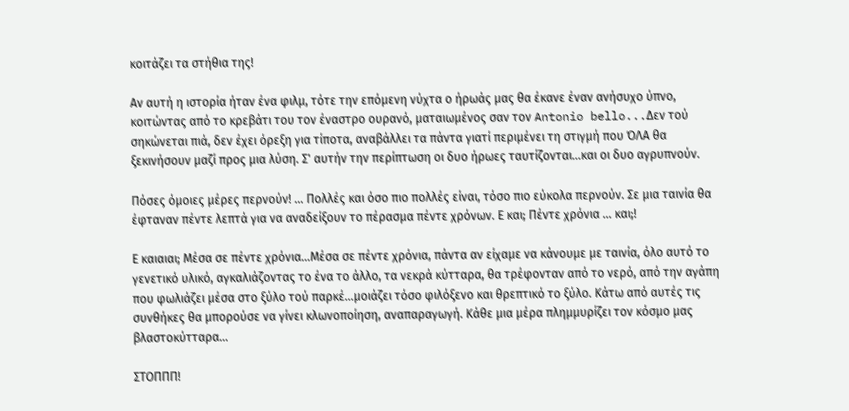κοιτάζει τα στήθια της!

Αν αυτή η ιστορία ήταν ένα φιλμ, τότε την επόμενη νύχτα ο ήρωάς μας θα έκανε έναν ανήσυχο ύπνο, κοιτώντας από το κρεβάτι του τον έναστρο ουρανό, ματαιωμένος σαν τον Antonio bello...Δεν τού σηκώνεται πιά, δεν έχει όρεξη για τίποτα, αναβάλλει τα πάντα γιατί περιμένει τη στιγμή που ΌΛΑ θα ξεκινήσουν μαζί προς μια λύση. Σ' αυτήν την περίπτωση οι δυο ήρωες ταυτίζονται...και οι δυο αγρυπνούν.

Πόσες όμοιες μέρες περνούν! ... Πολλές και όσο πιο πολλές είναι, τόσο πιο εύκολα περνούν. Σε μια ταινία θα έφταναν πέντε λεπτά για να αναδείξουν το πέρασμα πέντε χρόνων. Ε και; Πέντε χρόνια ... και;!

Ε καιαιαι; Μέσα σε πέντε χρόνια...Μέσα σε πέντε χρόνια, πάντα αν είχαμε να κάνουμε με ταινία, όλο αυτό το γενετικό υλικό, αγκαλιάζοντας το ένα το άλλο, τα νεκρά κύτταρα, θα τρέφονταν από το νερό, από την αγάπη που φωλιάζει μέσα στο ξύλο τού παρκέ...μοιάζει τόσο φιλόξενο και θρεπτικό το ξύλο. Κάτω από αυτές τις συνθήκες θα μπορούσε να γίνει κλωνοποίηση, αναπαραγωγή. Κάθε μια μέρα πλημμυρίζει τον κόσμο μας βλαστοκύτταρα...

ΣΤΟΠΠΠ!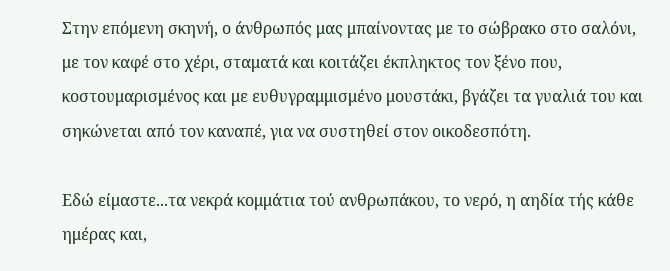Στην επόμενη σκηνή, ο άνθρωπός μας μπαίνοντας με το σώβρακο στο σαλόνι, με τον καφέ στο χέρι, σταματά και κοιτάζει έκπληκτος τον ξένο που, κοστουμαρισμένος και με ευθυγραμμισμένο μουστάκι, βγάζει τα γυαλιά του και σηκώνεται από τον καναπέ, για να συστηθεί στον οικοδεσπότη.

Εδώ είμαστε...τα νεκρά κομμάτια τού ανθρωπάκου, το νερό, η αηδία τής κάθε ημέρας και,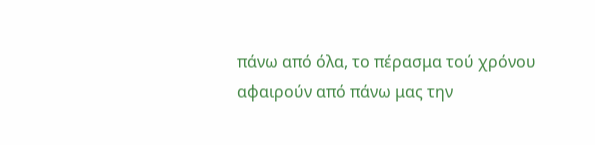πάνω από όλα, το πέρασμα τού χρόνου αφαιρούν από πάνω μας την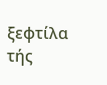ξεφτίλα τής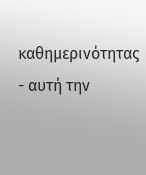καθημερινότητας - αυτή την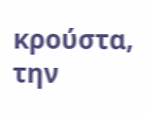κρούστα, την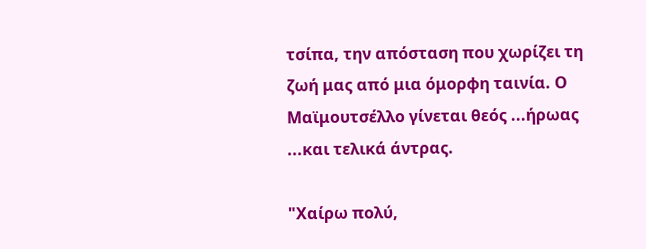τσίπα, την απόσταση που χωρίζει τη ζωή μας από μια όμορφη ταινία. Ο Μαϊμουτσέλλο γίνεται θεός ...ήρωας ...και τελικά άντρας.

"Χαίρω πολύ,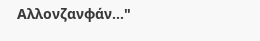Αλλονζανφάν..."